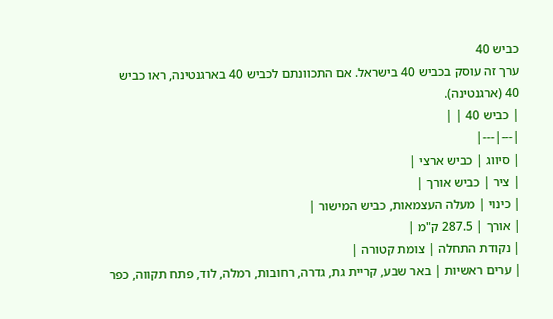כביש 40
ערך זה עוסק בכביש 40 בישראל. אם התכוונתם לכביש 40 בארגנטינה, ראו כביש 40 (ארגנטינה).
| כביש 40 | |
|---|---|
| סיווג | כביש ארצי |
| ציר | כביש אורך |
| כינוי | מעלה העצמאות, כביש המישור |
| אורך | 287.5 ק"מ |
| נקודת התחלה | צומת קטורה |
| ערים ראשיות | באר שבע, קריית גת, גדרה, רחובות, רמלה, לוד, פתח תקווה, כפר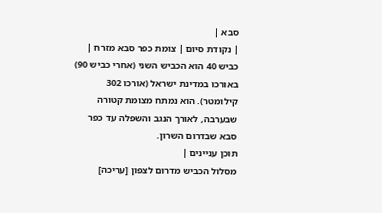סבא |
| נקודת סיום | צומת כפר סבא מזרח |
כביש 40 הוא הכביש השני (אחרי כביש 90) באורכו במדינת ישראל (אורכו 302 קילומטר). הוא נמתח מצומת קטורה שבערבה, לאורך הנגב והשפלה עד כפר סבא שבדרום השרון.
תוכן עניינים |
מסלול הכביש מדרום לצפון [עריכה]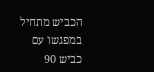הכביש מתחיל במפגשו עם כביש 90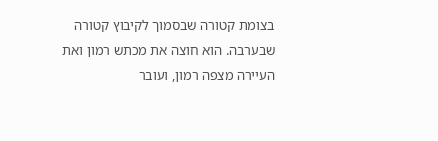בצומת קטורה שבסמוך לקיבוץ קטורה שבערבה. הוא חוצה את מכתש רמון ואת העיירה מצפה רמון, ועובר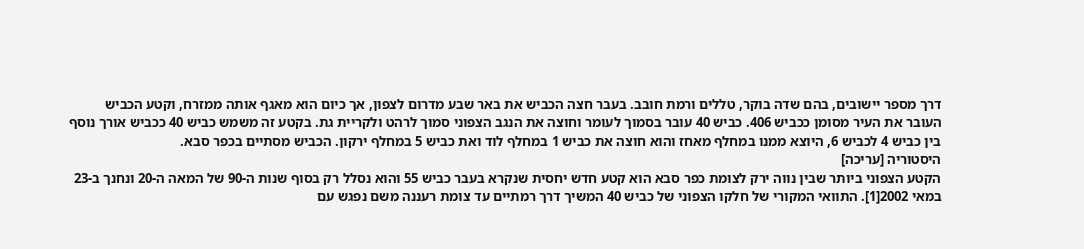דרך מספר יישובים, בהם שדה בוקר, טללים ורמת חובב. בעבר חצה הכביש את באר שבע מדרום לצפון, אך כיום הוא מאגף אותה ממזרח, וקטע הכביש העובר את העיר מסומן ככביש 406. כביש 40 עובר בסמוך לעומר וחוצה את הנגב הצפוני סמוך לרהט ולקריית גת. בקטע זה משמש כביש 40 ככביש אורך נוסף בין כביש 4 לכביש 6, היוצא ממנו במחלף מאחז והוא חוצה את כביש 1 במחלף לוד ואת כביש 5 במחלף ירקון. הכביש מסתיים בכפר סבא.
היסטוריה [עריכה]
הקטע הצפוני ביותר שבין נווה ירק לצומת כפר סבא הוא קטע חדש יחסית שנקרא בעבר כביש 55 והוא נסלל רק בסוף שנות ה-90 של המאה ה-20 ונחנך ב-23 במאי 2002[1]. התוואי המקורי של חלקו הצפוני של כביש 40 המשיך דרך רמתיים עד צומת רעננה משם נפגש עם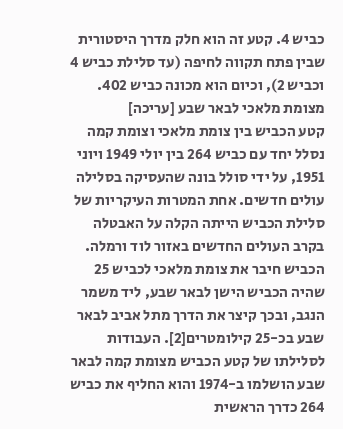כביש 4. קטע זה הוא חלק מדרך היסטורית שבין פתח תקווה לחיפה (עד סלילת כביש 4 וכביש 2), וכיום הוא מכונה כביש 402.
מצומת מלאכי לבאר שבע [עריכה]
קטע הכביש בין צומת מלאכי וצומת קמה נסלל יחד עם כביש 264 בין יולי 1949 ויוני 1951, על ידי סולל בונה שהעסיקה בסלילה עולים חדשים. אחת המטרות העיקריות של סלילת הכביש הייתה הקלה על האבטלה בקרב העולים החדשים באזור לוד ורמלה. הכביש חיבר את צומת מלאכי לכביש 25 שהיה הכביש הישן לבאר שבע, ליד משמר הנגב, ובכך קיצר את הדרך מתל אביב לבאר שבע בכ-25 קילומטרים[2]. העבודות לסלילתו של קטע הכביש מצומת קמה לבאר שבע הושלמו ב-1974 והוא החליף את כביש 264 כדרך הראשית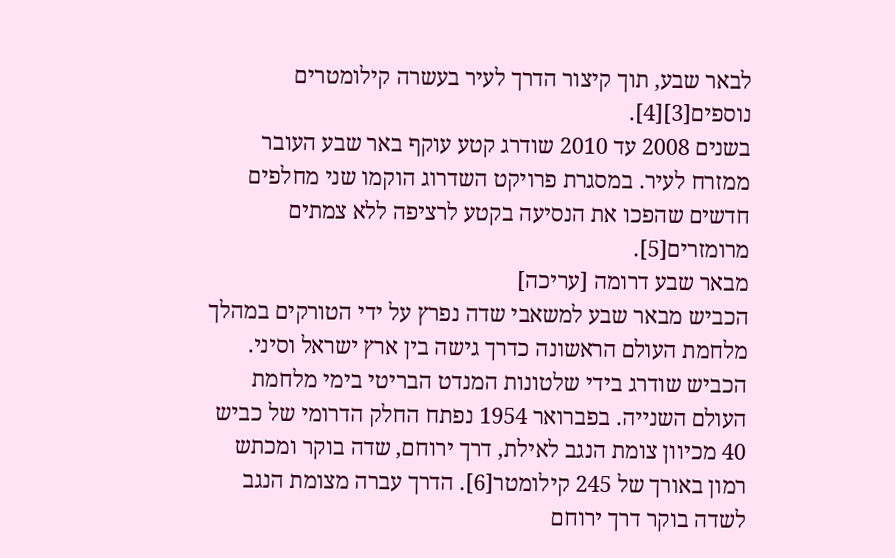לבאר שבע, תוך קיצור הדרך לעיר בעשרה קילומטרים נוספים[3][4].
בשנים 2008 עד 2010 שודרג קטע עוקף באר שבע העובר ממזרח לעיר. במסגרת פרויקט השדרוג הוקמו שני מחלפים חדשים שהפכו את הנסיעה בקטע לרציפה ללא צמתים מרומזרים[5].
מבאר שבע דרומה [עריכה]
הכביש מבאר שבע למשאבי שדה נפרץ על ידי הטורקים במהלך מלחמת העולם הראשונה כדרך גישה בין ארץ ישראל וסיני. הכביש שודרג בידי שלטונות המנדט הבריטי בימי מלחמת העולם השנייה. בפברואר 1954 נפתח החלק הדרומי של כביש 40 מכיוון צומת הנגב לאילת, דרך ירוחם, שדה בוקר ומכתש רמון באורך של 245 קילומטר[6]. הדרך עברה מצומת הנגב לשדה בוקר דרך ירוחם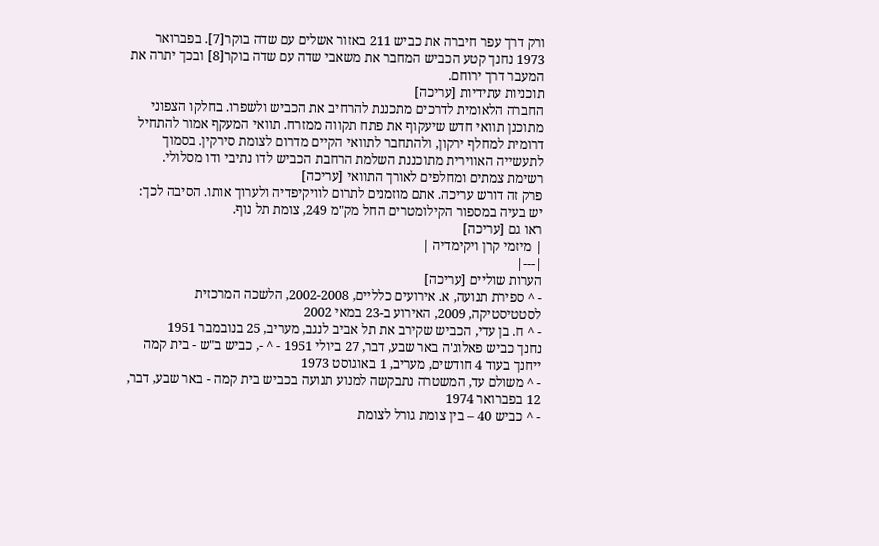ורק דרך עפר חיברה את כביש 211 באזור אשלים עם שדה בוקר[7]. בפברואר 1973 נחנך קטע הכביש המחבר את משאבי שדה עם שדה בוקר[8] ובכך יתרה את המעבר דרך ירוחם.
תוכניות עתידיות [עריכה]
החברה הלאומית לדרכים מתכננת להרחיב את הכביש ולשפרו. בחלקו הצפוני מתוכנן תוואי חדש שיעקוף את פתח תקווה ממזרח. תוואי המעקף אמור להתחיל דרומית למחלף ירקון, ולהתחבר לתוואי הקיים מדרום לצומת סירקין. בסמוך לתעשייה האווירית מתוכננת השלמת הרחבת הכביש לדו נתיבי ודו מסלולי.
רשימת צמתים ומחלפים לאורך התוואי [עריכה]
פרק זה דורש עריכה. אתם מוזמנים לתרום לוויקיפדיה ולערוך אותו. הסיבה לכך: יש בעיה במספור הקילומטרים החל מק"מ 249, צומת תל נוף.
ראו גם [עריכה]
| מיזמי קרן ויקימדיה |
|---|
הערות שוליים [עריכה]
- ^ ספירת תנועה, א. אירועים כלליים, 2002-2008, הלשכה המרכזית לסטטיסטיקה, 2009, האירוע ב-23 במאי 2002
- ^ ח. בן עדי, הכביש שקירב את תל אביב לנגב, מעריב, 25 בנובמבר 1951
נחנך כביש פאלוג'ה באר שבע, דבר, 27 ביולי 1951 - ^ -, כביש ב"ש - בית קמה ייחנך בעוד 4 חודשים, מעריב, 1 באוגוסט 1973
- ^ משולם עד, המשטרה נתבקשה למנוע תנועה בכביש בית קמה - באר שבע, דבר, 12 בפברואר 1974
- ^ כביש 40 – בין צומת גורל לצומת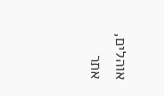אוהלים, אתר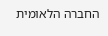החברה הלאומית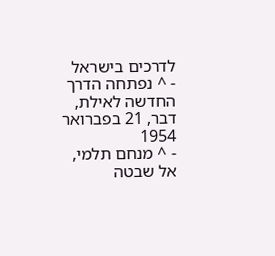לדרכים בישראל
- ^ נפתחה הדרך החדשה לאילת, דבר, 21 בפברואר 1954
- ^ מנחם תלמי, אל שבטה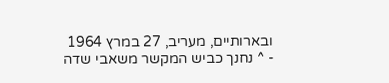ובארותיים, מעריב, 27 במרץ 1964
- ^ נחנך כביש המקשר משאבי שדה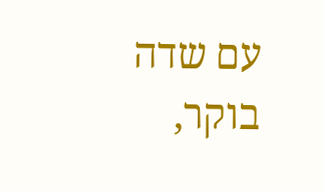עם שדה בוקר,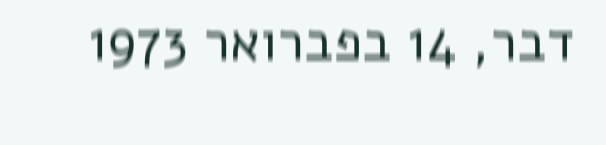דבר, 14 בפברואר 1973